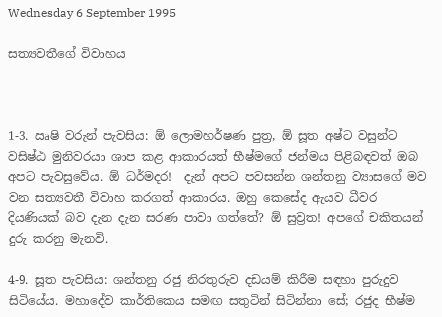Wednesday 6 September 1995

සත්‍යවතීගේ විවාහය



1-3. ඍෂි වරුන් පැවසිය: ඕ ලොමහර්ෂණ පුත්‍ර, ඕ සූත අෂ්ට වසුන්ට වසිෂ්ඨ මුනිවරයා ශාප කළ ආකාරයත් භීෂ්මගේ ජන්මය පිළිබඳවත් ඔබ අපට පැවසුවේය. ඕ ධර්මදර!  දැන් අපට පවසන්න ශන්තනු ව්‍යාසගේ මව වන සත්‍යවතී විවාහ කරගත් ආකාරය. ඔහු කෙසේද ඇයව ධීවර දියණියක් බව දැන දැන සරණ පාවා ගත්තේ? ඕ සුව්‍රත! අපගේ චකිතයන් දුරු කරනු මැනවි.

4-9. සූත පැවසිය: ශන්තනු රජු නිරතුරුව දඩයම් කිරීම සඳහා පුරුදුව සිටියේය. මහාදේව කාර්තිකෙය සමඟ සතුටින් සිටින්නා සේ; රජුද භීෂ්ම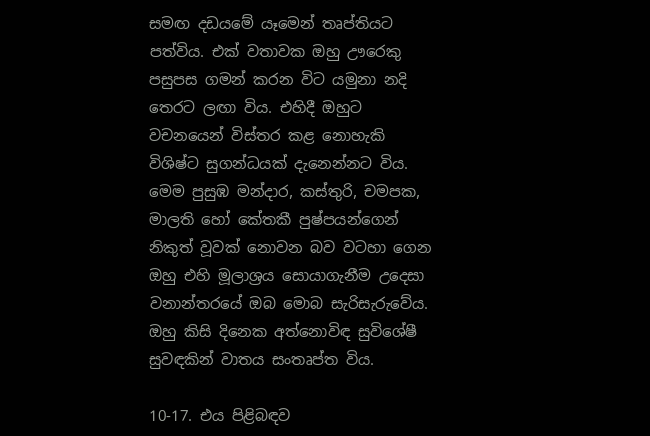සමඟ දඩයමේ යෑමෙන් තෘප්තියට පත්විය. එක් වතාවක ඔහු ඌරෙකු පසුපස ගමන් කරන විට යමුනා නදි තෙරට ලඟා විය. එහිදී ඔහුට වචනයෙන් විස්තර කළ නොහැකි විශිෂ්ට සුගන්ධයක් දැනෙන්නට විය. මෙම පුසුඹ මන්දාර, කස්තුරි, චමපක, මාලති හෝ කේතකී පුෂ්පයන්ගෙන් නිකුත් වූවක් නොවන බව වටහා ගෙන ඔහු එහි මූලාශ්‍රය සොයාගැනීම උදෙසා වනාන්තරයේ ඔබ මොබ සැරිසැරුවේය. ඔහු කිසි දිනෙක අත්නොවිඳ සුවිශේෂී සුවඳකින් වාතය සංතෘප්ත විය.

10-17. එය පිළිබඳව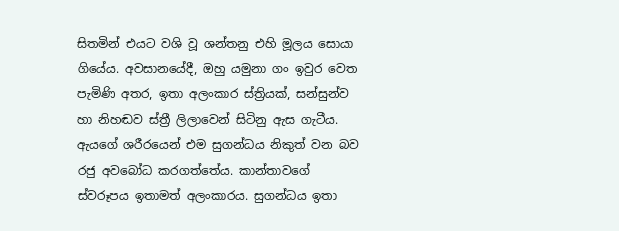සිතමින් එයට වශි වූ ශන්තනු එහි මූලය සොයා ගියේය. අවසානයේදී, ඔහු යමුනා ගං ඉවුර වෙත පැමිණි අතර, ඉතා අලංකාර ස්ත්‍රියක්, සන්සුන්ව හා නිහඬව ස්ත්‍රී ලිලාවෙන් සිටිනු ඇස ගැටීය. ඇයගේ ශරීරයෙන් එම සුගන්ධය නිකුත් වන බව රජු අවබෝධ කරගත්තේය. කාන්තාවගේ ස්වරූපය ඉතාමත් අලංකාරය. සුගන්ධය ඉතා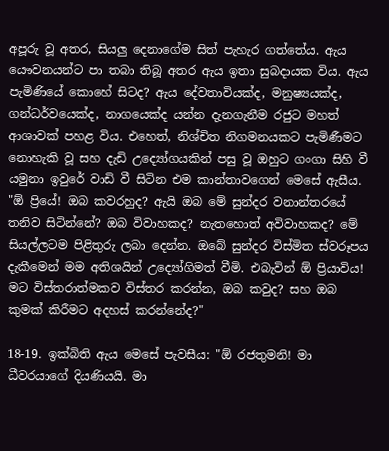අපූරු වූ අතර, සියලු දෙනාගේම සිත් පැහැර ගත්තේය. ඇය යෞවනයන්ට පා තබා තිබූ අතර ඇය ඉතා සුබදායක විය. ඇය පැමිණියේ කොහේ සිටද? ඇය දේවතාවියක්ද, මනුෂ්‍යයක්ද, ගන්ධර්වයෙක්ද, නාගයෙක්ද යන්න දැනගැනීම රජුට මහත් ආශාවක් පහළ විය. එහෙත්, නිශ්චිත නිගමනයකට පැමිණීමට නොහැකි වූ සහ දැඩි උද්‍යෝගයකින් පසු වූ ඔහුට ගංගා සිහි වී යමුනා ඉවුරේ වාඩි වී සිටින එම කාන්තාවගෙන් මෙසේ ඇසීය. "ඕ ප්‍රියේ! ඔබ කවරහුද? ඇයි ඔබ මේ සුන්දර වනාන්තරයේ තනිව සිටින්නේ? ඔබ විවාහකද? නැතහොත් අවිවාහකද? මේ සියල්ලටම පිළිතුරු ලබා දෙන්න. ඔබේ සුන්දර විස්මිත ස්වරූපය දැකීමෙන් මම අතිශයින් උද්‍යෝගිමත් වීමි. එබැවින් ඕ ප්‍රියාවිය!  මට විස්තරාත්මකව විස්තර කරන්න, ඔබ කවුද? සහ ඔබ කුමක් කිරීමට අදහස් කරන්නේද?"

18-19. ඉක්බිති ඇය මෙසේ පැවසීය: "ඕ රජතුමනි! මා ධීවරයාගේ දියණියයි. මා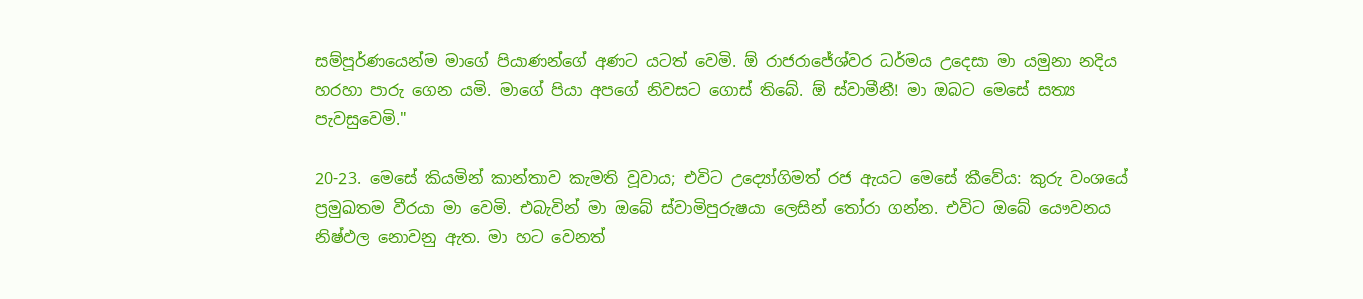සම්පූර්ණයෙන්ම මාගේ පියාණන්ගේ අණට යටත් වෙමි. ඕ රාජරාජේශ්වර ධර්මය උදෙසා මා යමුනා නදිය හරහා පාරු ගෙන යමි. මාගේ පියා අපගේ නිවසට ගොස් තිබේ. ඕ ස්වාමීනී! මා ඔබට මෙසේ සත්‍ය පැවසුවෙමි."

20-23. මෙසේ කියමින් කාන්තාව කැමති වූවාය; එවිට උද්‍යෝගිමත් රජ ඇයට මෙසේ කීවේය: කුරු වංශයේ ප්‍රමුඛතම වීරයා මා වෙමි. එබැවින් මා ඔබේ ස්වාමිපුරුෂයා ලෙසින් තෝරා ගන්න. එවිට ඔබේ යෞවනය නිෂ්ඵල නොවනු ඇත. මා හට වෙනත්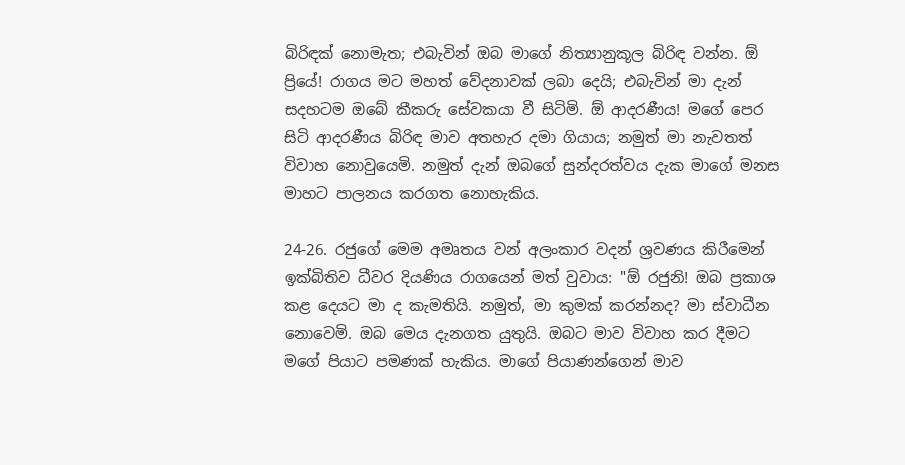බිරිඳක් නොමැත; එබැවින් ඔබ මාගේ නිත්‍යානුකූල බිරිඳ වන්න. ඕ ප්‍රියේ! රාගය මට මහත් වේදනාවක් ලබා දෙයි; එබැවින් මා දැන් සදහටම ඔබේ කීකරු සේවකයා වී සිටිමි. ඕ ආදරණීය! මගේ පෙර සිටි ආදරණීය බිරිඳ මාව අතහැර දමා ගියාය; නමුත් මා නැවතත් විවාහ නොවුයෙමි. නමුත් දැන් ඔබගේ සුන්දරත්වය දැක මාගේ මනස මාහට පාලනය කරගත නොහැකිය.

24-26. රජුගේ මෙම අමෘතය වන් අලංකාර වදන් ශ්‍රවණය කිරීමෙන් ඉක්බිතිව ධීවර දියණිය රාගයෙන් මත් වුවාය: "ඕ රජුනි! ඔබ ප්‍රකාශ කළ දෙයට මා ද කැමතියි. නමුත්, මා කුමක් කරන්නද? මා ස්වාධීන නොවෙමි. ඔබ මෙය දැනගත යුතුයි. ඔබට මාව විවාහ කර දීමට මගේ පියාට පමණක් හැකිය. මාගේ පියාණන්ගෙන් මාව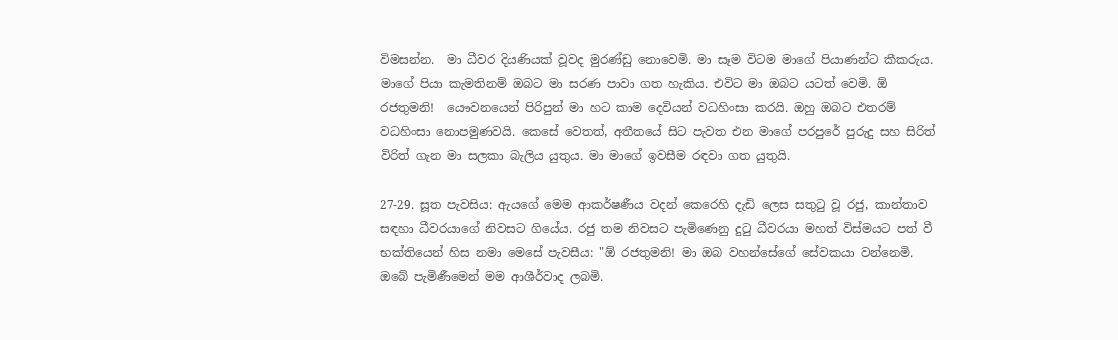විමසන්න.  මා ධීවර දියණියක් වූවද මුරණ්ඩු නොවෙමි. මා සෑම විටම මාගේ පියාණන්ට කීකරුය. මාගේ පියා කැමතිනම් ඔබට මා සරණ පාවා ගත හැකිය. එවිට මා ඔබට යටත් වෙමි. ඕ රජතුමනි!  යෞවනයෙන් පිරිපුන් මා හට කාම දෙවියන් වධහිංසා කරයි. ඔහු ඔබට එතරම් වධහිංසා නොපමුණවයි. කෙසේ වෙතත්, අතීතයේ සිට පැවත එන මාගේ පරපුරේ පුරුදු සහ සිරිත් විරිත් ගැන මා සලකා බැලිය යුතුය. මා මාගේ ඉවසීම රඳවා ගත යුතුයි.

27-29. සූත පැවසිය: ඇයගේ මෙම ආකර්ෂණීය වදන් කෙරෙහි දැඩි ලෙස සතුටු වූ රජු, කාන්තාව සඳහා ධීවරයාගේ නිවසට ගියේය. රජු තම නිවසට පැමිණෙනු දුටු ධීවරයා මහත් විස්මයට පත් වී භක්තියෙන් හිස නමා මෙසේ පැවසීය: "ඕ රජතුමනි! මා ඔබ වහන්සේගේ සේවකයා වන්නෙමි. ඔබේ පැමිණීමෙන් මම ආශීර්වාද ලබමි.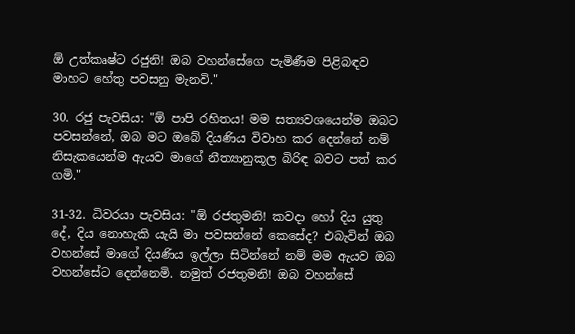ඕ උත්කෘෂ්ට රජුනි! ඔබ වහන්සේගෙ පැමිණීම පිළිබඳව මාහට හේතු පවසනු මැනවි."

30. රජු පැවසිය: "ඕ පාපි රහිතය! මම සත්‍යවශයෙන්ම ඔබට පවසන්නේ, ඔබ මට ඔබේ දියණිය විවාහ කර දෙන්නේ නම් නිසැකයෙන්ම ඇයව මාගේ නීත්‍යානුකූල බිරිඳ බවට පත් කර ගමි."

31-32. ධිවරයා පැවසිය: "ඕ රජතුමනි! කවදා හෝ දිය යුතු දේ, දිය නොහැකි යැයි මා පවසන්නේ කෙසේද? එබැවින් ඔබ වහන්සේ මාගේ දියණිය ඉල්ලා සිටින්නේ නම් මම ඇයව ඔබ වහන්සේට දෙන්නෙමි. නමුත් රජතුමනි! ඔබ වහන්සේ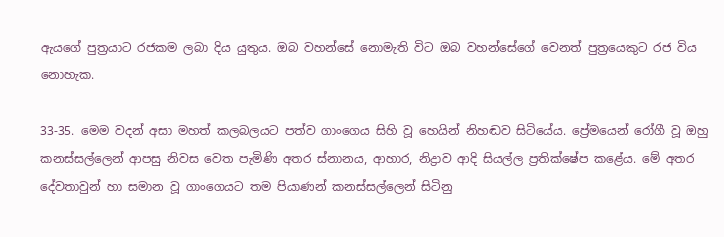ඇයගේ පුත්‍රයාට රජකම ලබා දිය යුතුය. ඔබ වහන්සේ නොමැති විට ඔබ වහන්සේගේ වෙනත් පුත්‍රයෙකුට රජ විය නොහැක.

33-35. මෙම වදන් අසා මහත් කලබලයට පත්ව ගාංගෙය සිහි වූ හෙයින් නිහඬව සිටියේය. ප්‍රේමයෙන් රෝගී වූ ඔහු කනස්සල්ලෙන් ආපසු නිවස වෙත පැමිණි අතර ස්නානය, ආහාර, නිද්‍රාව ආදි සියල්ල ප්‍රතික්ෂේප කළේය. මේ අතර දේවතාවුන් හා සමාන වූ ගාංගෙයට තම පියාණන් කනස්සල්ලෙන් සිටිනු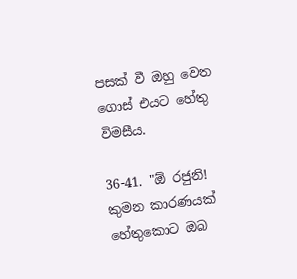පසක් වී ඔහු වෙත ගොස් එයට හේතු විමසීය.

36-41. "ඕ රජුනි! කුමන කාරණයක් හේතුකොට ඔබ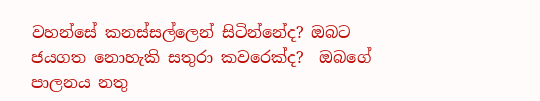වහන්සේ කනස්සල්ලෙන් සිටින්නේද? ඔබට ජයගත නොහැකි සතුරා කවරෙක්ද?  ඔබගේ පාලනය නතු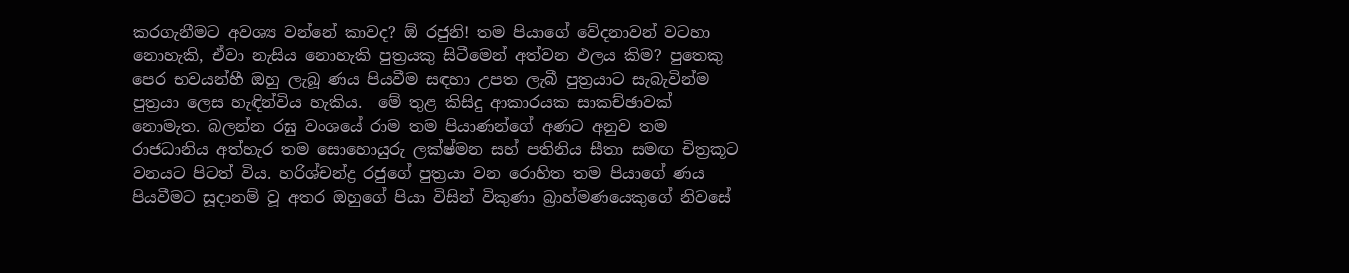කරගැනීමට අවශ්‍ය වන්නේ කාවද? ඕ රජුනි! තම පියාගේ වේදනාවන් වටහා නොහැකි, ඒවා නැසිය නොහැකි පුත්‍රයකු සිටීමෙන් අත්වන ඵලය කිම? පුතෙකු පෙර භවයන්හී ඔහු ලැබූ ණය පියවීම සඳහා උපත ලැබී පුත්‍රයාට සැබැවින්ම පුත්‍රයා ලෙස හැඳින්විය හැකිය.  මේ තුළ කිසිදු ආකාරයක සාකච්ඡාවක් නොමැත. බලන්න රඝු වංශයේ රාම තම පියාණන්ගේ අණට අනුව තම රාජධානිය අත්හැර තම සොහොයුරු ලක්ෂ්මන සහ් පතිනිය සීතා සමඟ චිත්‍රකූට වනයට පිටත් විය. හරිශ්චන්ද්‍ර රජුගේ පුත්‍රයා වන රොහිත තම පියාගේ ණය පියවීමට සූදානම් වූ අතර ඔහුගේ පියා විසින් විකුණා බ්‍රාහ්මණයෙකුගේ නිවසේ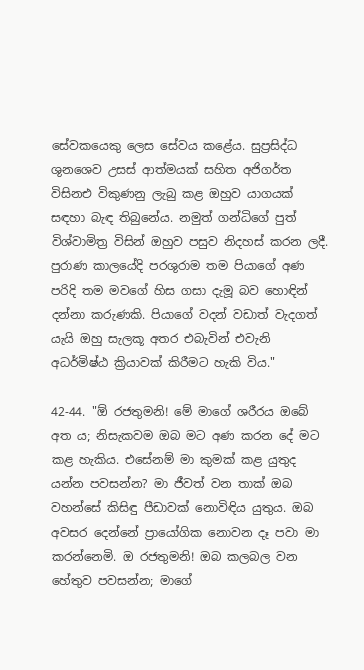සේවකයෙකු ලෙස සේවය කළේය. සුප්‍රසිද්ධ ශුනශෙව උසස් ආත්මයක් සහිත අජිගර්ත විසිනඑ විකුණනු ලැබු කළ ඔහුව යාගයක් සඳහා බැඳ තිබුනේය. නමුත් ගන්ධිගේ පුත් විශ්වාමිත්‍ර විසින් ඔහුව පසුව නිදහස් කරන ලදී. පුරාණ කාලයේදි පරශුරාම තම පියාගේ අණ පරිදි තම මවගේ හිස ගසා දැමූ බව හොඳින් දන්නා කරුණකි. පියාගේ වදන් වඩාත් වැදගත් යැයි ඔහු සැලකූ අතර එබැවින් එවැනි අධර්මිෂ්ඨ ක්‍රියාවක් කිරීමට හැකි විය."

42-44. "ඕ රජතුමනි! මේ මාගේ ශරීරය ඔබේ අත ය; නිසැකවම ඔබ මට අණ කරන දේ මට කළ හැකිය. එසේනම් මා කුමක් කළ යුතුද යන්න පවසන්න? මා ජීවත් වන තාක් ඔබ වහන්සේ කිසිඳු පීඩාවක් නොවිඳිය යුතුය. ඔබ අවසර දෙන්නේ ප්‍රායෝගික නොවන දෑ පවා මා කරන්නෙමි. ඔ රජතුමනි! ඔබ කලබල වන හේතුව පවසන්න; මාගේ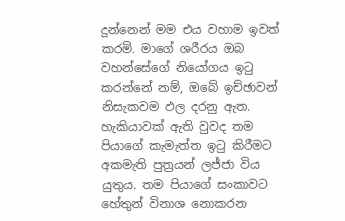දුන්නෙන් මම එය වහාම ඉවත් කරමි. මාගේ ශරීරය ඔබ වහන්සේගේ නියෝගය ඉටු කරන්නේ නම්, ඔබේ ඉච්ඡාවන් නිසැකවම ඵල දරනු ඇත. හැකියාවක් ඇති වුවද තම පියාගේ කැමැත්ත ඉටු කිරීමට අකමැති පුත්‍රයන් ලජ්ජා විය යුතුය. තම පියාගේ සංකාවට හේතුන් විනාශ නොකරන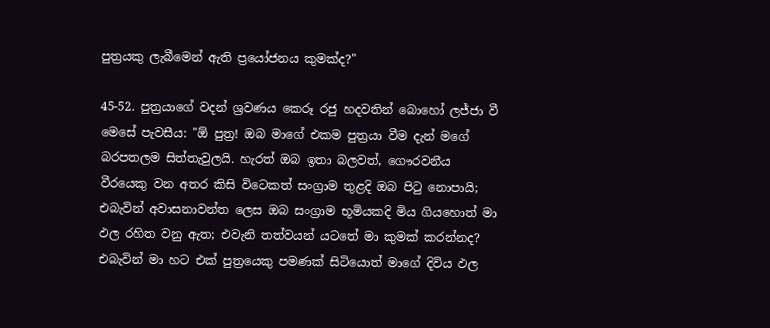පුත්‍රයකු ලැබීමෙන් ඇති ප්‍රයෝජනය කුමක්ද?"

45-52. පුත්‍රයාගේ වදන් ශ්‍රවණය කෙරූ රජු හදවතින් බොහෝ ලජ්ජා වී මෙසේ පැවසීය: "ඕ පුත්‍ර! ඔබ මාගේ එකම පුත්‍රයා වීම දැන් මගේ බරපතලම සිත්තැවුලයි. හැරත් ඔබ ඉතා බලවත්, ගෞරවනීය වීරයෙකු වන අතර කිසි විටෙකත් සංග්‍රාම තුළදි ඔබ පිටු නොපායි; එබැවින් අවාසනාවන්ත ලෙස ඔබ සංග්‍රාම භූමියකදි මිය ගියහොත් මා ඵල රහිත වනු ඇත; එවැනි තත්වයන් යටතේ මා කුමක් කරන්නද? එබැවින් මා හට එක් පුත්‍රයෙකු පමණක් සිටියොත් මාගේ දිවිය ඵල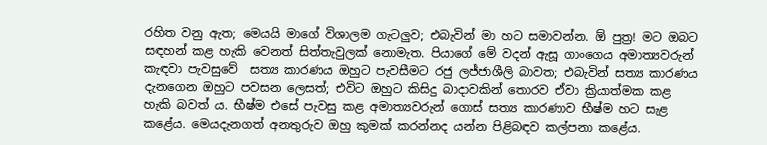රහිත වනු ඇත; මෙයයි මාගේ විශාලම ගැටලුව; එබැවින් මා හට සමාවන්න. ඕ පුත්‍ර! මට ඔබට සඳහන් කළ හැකි වෙනත් සිත්තැවුලක් නොමැත. පියාගේ මේ වදන් ඇසූ ගාංගෙය අමාත්‍යවරුන් කැඳවා පැවසුවේ  සත්‍ය කාරණය ඔහුට පැවසීමට රජු ලජ්ජාශීලි බාවත; එබැවින් සත්‍ය කාරණය දැනගෙන ඔහුට පවසන ලෙසත්; එවිට ඔහුට කිසිදු බාදාවකින් තොරව ඒවා ක්‍රියාත්මක කළ හැකි බවත්‍ ය. භීෂ්ම එසේ පැවසු කළ අමාත්‍යවරුන් ගොස් සත්‍ය කාරණාව භීෂ්ම හට සැළ කළේය. මෙයදැනගත් අනතුරුව ඔහු කුමක් කරන්නද යන්න පිළිබඳව කල්පනා කළේය.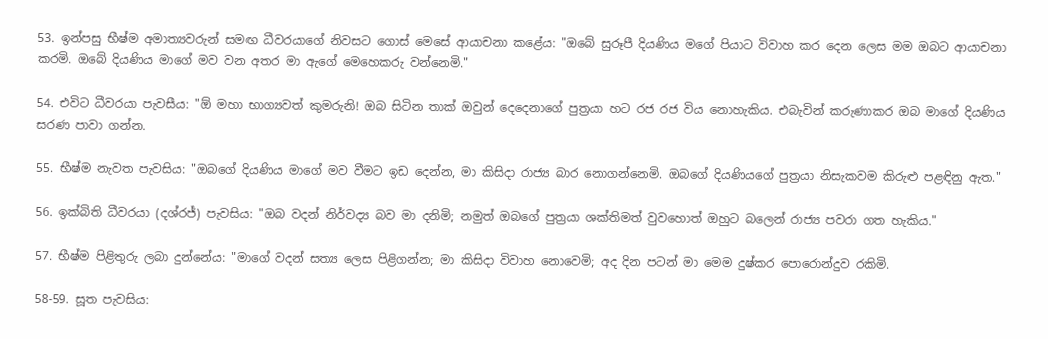53. ඉන්පසු භීෂ්ම අමාත්‍යවරුන් සමඟ ධීවරයාගේ නිවසට ගොස් මෙසේ ආයාචනා කළේය: "ඔබේ සුරූපී දියණිය මගේ පියාට විවාහ කර දෙන ලෙස මම ඔබට ආයාචනා කරමි. ඔබේ දියණිය මාගේ මව වන අතර මා ඇගේ මෙහෙකරු වන්නෙමි."

54. එවිට ධීවරයා පැවසීය: "ඕ මහා භාග්‍යවත් කුමරුනි! ඔබ සිටින තාක් ඔවුන් දෙදෙනාගේ පුත්‍රයා හට රජ රජ විය නොහැකිය. එබැවින් කරුණාකර ඔබ මාගේ දියණිය සරණ පාවා ගන්න.

55. භීෂ්ම නැවත පැවසිය: "ඔබගේ දියණිය මාගේ මව වීමට ඉඩ දෙන්න, මා කිසිදා රාජ්‍ය බාර නොගන්නෙමි. ඔබගේ දියණියගේ පුත්‍රයා නිසැකවම කිරුළු පළඳිනු ඇත."

56. ඉක්බිති ධීවරයා (දශ්රජ්) පැවසිය: "ඔබ වදන් නිර්වද්‍ය බව මා දනිමි; නමුත් ඔබගේ පුත්‍රයා ශක්තිමත් වුවහොත් ඔහුට බලෙන් රාජ්‍ය පවරා ගත හැකිය."

57. භීෂ්ම පිළිතුරු ලබා දුන්නේය: "මාගේ වදන් සත්‍ය ලෙස පිළිගන්න; මා කිසිදා විවාහ නොවෙමි; අද දින පටන් මා මෙම දුෂ්කර පොරොන්දුව රකිමි.

58-59. සූත පැවසිය: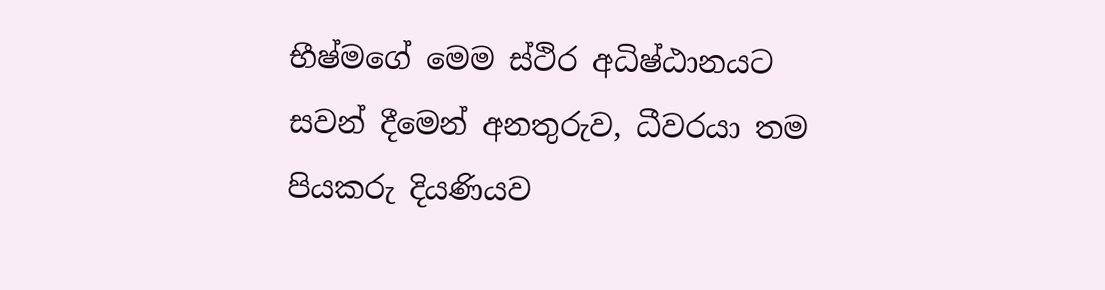භීෂ්මගේ මෙම ස්ථිර අධිෂ්ඨානයට සවන් දීමෙන් අනතුරුව, ධීවරයා තම පියකරු දියණියව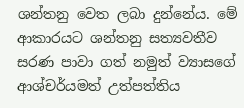ශන්තනු වෙත ලබා දුන්නේය. මේ ආකාරයට ශන්තනු සත්‍යවතීව සරණ පාවා ගත් නමුත් ව්‍යාසගේ ආශ්චර්යමත් උත්පත්තිය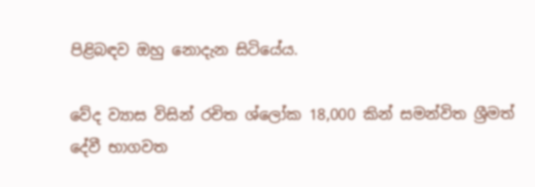පිළිබඳව ඔහු නොදැන සිටියේය.

වේද ව්‍යාස විසින් රචිත ශ්ලෝක 18,000 කින් සමන්විත ශ්‍රීමත් දේවී භාගවත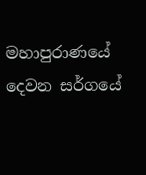මහාපුරාණයේ දෙවන සර්ගයේ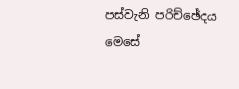පස්වැනි පරිච්ඡේදය මෙසේ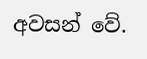අවසන් වේ.